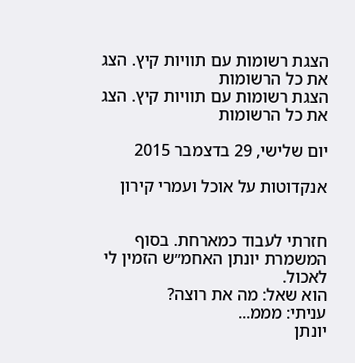הצגת רשומות עם תוויות קיץ. הצג את כל הרשומות
הצגת רשומות עם תוויות קיץ. הצג את כל הרשומות

יום שלישי, 29 בדצמבר 2015

אנקדוטות על אוכל ועמרי קירון


חזרתי לעבוד כמארחת. בסוף המשמרת יונתן האחמ״ש הזמין לי לאכול.
הוא שאל: מה את רוצה?
עניתי: מממ...
יונתן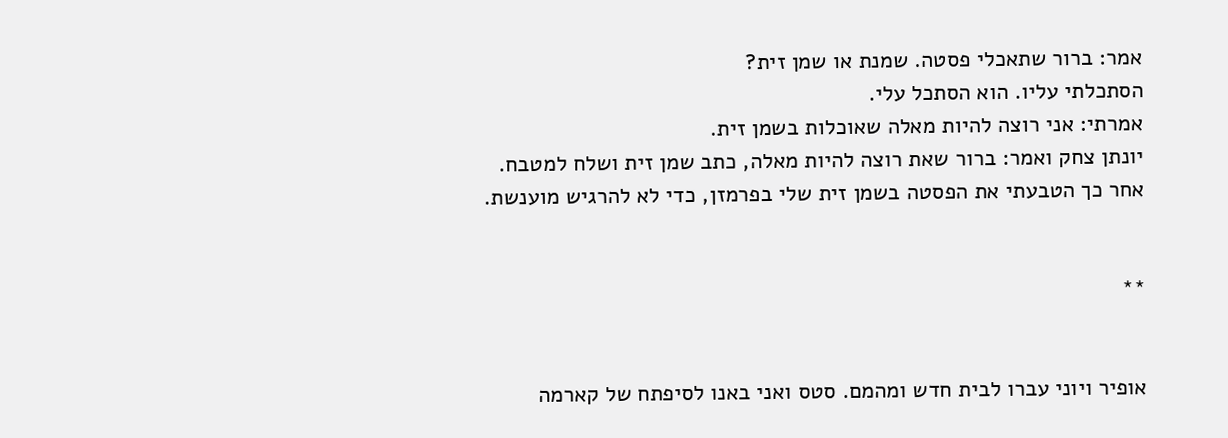אמר: ברור שתאכלי פסטה. שמנת או שמן זית?
הסתכלתי עליו. הוא הסתכל עלי.
אמרתי: אני רוצה להיות מאלה שאוכלות בשמן זית.
יונתן צחק ואמר: ברור שאת רוצה להיות מאלה, כתב שמן זית ושלח למטבח.
אחר כך הטבעתי את הפסטה בשמן זית שלי בפרמזן, כדי לא להרגיש מוענשת.


**


אופיר ויוני עברו לבית חדש ומהמם. סטס ואני באנו לסיפתח של קארמה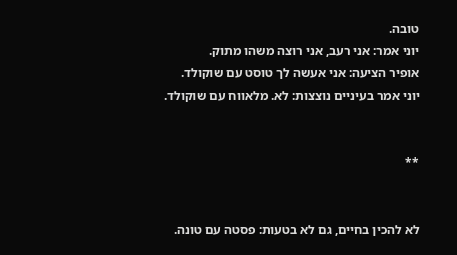טובה.
יוני אמר: אני רעב, אני רוצה משהו מתוק.
אופיר הציעה: אני אעשה לך טוסט עם שוקולד.
יוני אמר בעיניים נוצצות: לא. מלאווח עם שוקולד.


**


לא להכין בחיים, גם לא בטעות: פסטה עם טונה.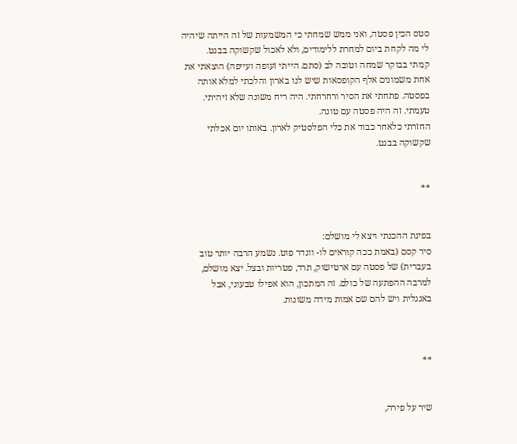סטס הכין פסטה, ואני ממש שמחתי כי המשמעות של זה הייתה שיהיה לי מה לקחת ביום למחרת ללימודים, ולא לאכול שקשוקה בבגט.
קמתי בבוקר שמחה וטובה לב (סתם. הייתי זעופה ועייפה) הוצאתי את אחת משמונים אלף הקופסאות שיש לנו בארון והלכתי למלא אותה בפסטה. פתחתי את הסיר ורחרחתי. היה ריח משונה שלא זיהיתי. טעמתי. זה היה פסטה עם טונה.
החזרתי כלאחר כבוד את כלי הפלסטיק לארון. באותו יום אכלתי שקשוקה בבגט.


**


בפינת ההכנתי ויצא לי מושלם:
סיר קסם (באמת ככה קוראים לו- וונדר פוט. נשמע הרבה יותר טוב בעברית) של פסטה עם ארטישוק, תרד, פטריות ובצל. יצא מושלם, למרבה ההפתעה של כולם. זה המתכון, הוא אפילו טבעוני, אבל באנגלית ויש להם שם אמות מידה משונות.



**


שיר על פירה,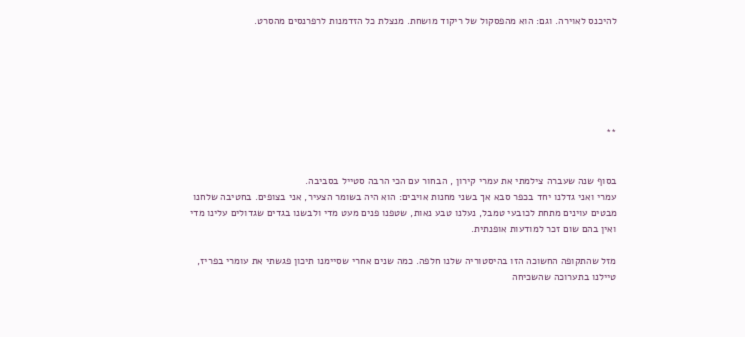להיכנס לאוירה. וגם: הוא מהפסקול של ריקוד מושחת. מנצלת כל הזדמנות לרפרנסים מהסרט.






**


בסוף שנה שעברה צילמתי את עמרי קירון , הבחור עם הכי הרבה סטייל בסביבה.
עמרי ואני גדלנו יחד בכפר סבא אך בשני מחנות אויבים: הוא היה בשומר הצעיר, אני בצופים. בחטיבה שלחנו מבטים עוינים מתחת לכובעי טמבל, נעלנו טבע נאות, שטפנו פנים מעט מדי ולבשנו בגדים שגדולים עלינו מדי ואין בהם שום זכר למודעות אופנתית.

מזל שהתקופה החשוכה הזו בהיסטוריה שלנו חלפה. כמה שנים אחרי שסיימנו תיכון פגשתי את עומרי בפריז, טיילנו בתערוכה שהשכיחה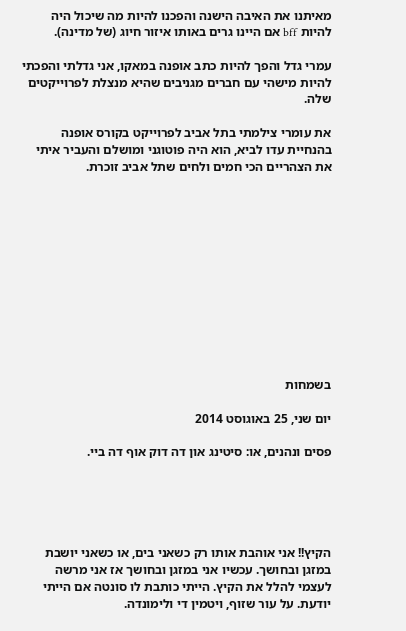מאיתנו את האיבה הישנה והפכנו להיות מה שיכול היה להיות bff אם היינו גרים באותו איזור חיוג (של מדינה).

עמרי גדל והפך להיות כתב אופנה במאקו, אני גדלתי והפכתי להיות מישהי עם חברים מגניבים שהיא מנצלת לפרוייקטים שלה.

את עומרי צילמתי בתל אביב לפרוייקט בקורס אופנה בהנחיית עדו לביא, הוא היה פוטוגני ומושלם והעביר איתי את הצהריים הכי חמים ולחים שתל אביב זוכרת.












בשמחות

יום שני, 25 באוגוסט 2014

פסים ונהנים, או: סיטינג און דה דוק אוף דה ביי.





הקיץ!! אני אוהבת אותו רק כשאני בים, או כשאני יושבת במזגן ובחושך. עכשיו אני במזגן ובחושך אז אני מרשה לעצמי להלל את הקיץ. הייתי כותבת לו סונטה אם הייתי יודעת. על עור שזוף, ויטמין די ולימונדה.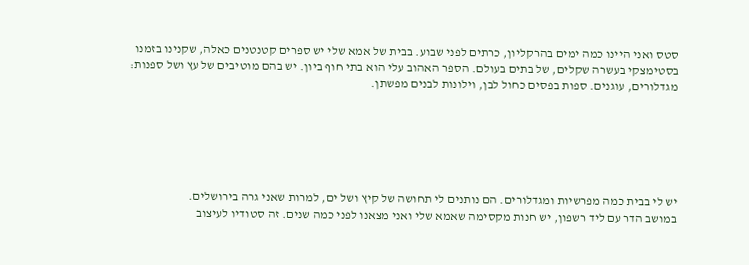סטס ואני היינו כמה ימים בהרקליון, כרתים לפני שבוע. בבית של אמא שלי יש ספרים קטנטנים כאלה, שקנינו בזמנו בסטימצקי בעשרה שקלים, של בתים בעולם. הספר האהוב עלי הוא בתי חוף ביון. יש בהם מוטיבים של עץ ושל ספנות: מגדלורים, עוגנים. ספות בפסים כחול לבן, וילונות לבנים מפשתן.






יש לי בבית כמה מפרשיות ומגדלורים. הם נותנים לי תחושה של קיץ ושל ים, למרות שאני גרה בירושלים.
במושב הדר עם ליד רשפון, יש חנות מקסימה שאמא שלי ואני מצאנו לפני כמה שנים. זה סטודיו לעיצוב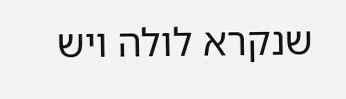שנקרא לולה ויש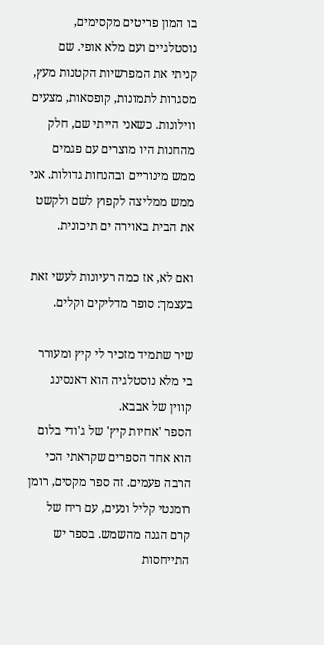בו המון פריטים מקסימים, נוסטלגיים ועם מלא אופי. שם קניתי את המפרשיות הקטנות מעץ, מסגרות לתמונות, קופסאות, מצעים ווילונות. כשאני הייתי שם, חלק מהחנות היו מוצרים עם פגמים ממש מינוריים ובהנחות גדולות. אני ממש ממליצה לקפוץ לשם ולקשט את הבית באוירה ים תיכונית.

ואם לא, אז כמה רעיונות לעשי זאת בעצמך: סופר מדליקים וקלים.

שיר שתמיד מזכיר לי קיץ ומעורר בי מלא נוסטלגיה הוא דאנסינג קווין של אבבא.
הספר 'אחיות קיץ' של ג'ודי בלום הוא אחד הספרים שקראתי הכי הרבה פעמים. זה ספר מקסים, רומן רומנטי קליל ונעים, עם ריח של קרם הגנה מהשמש. בספר יש התייחסות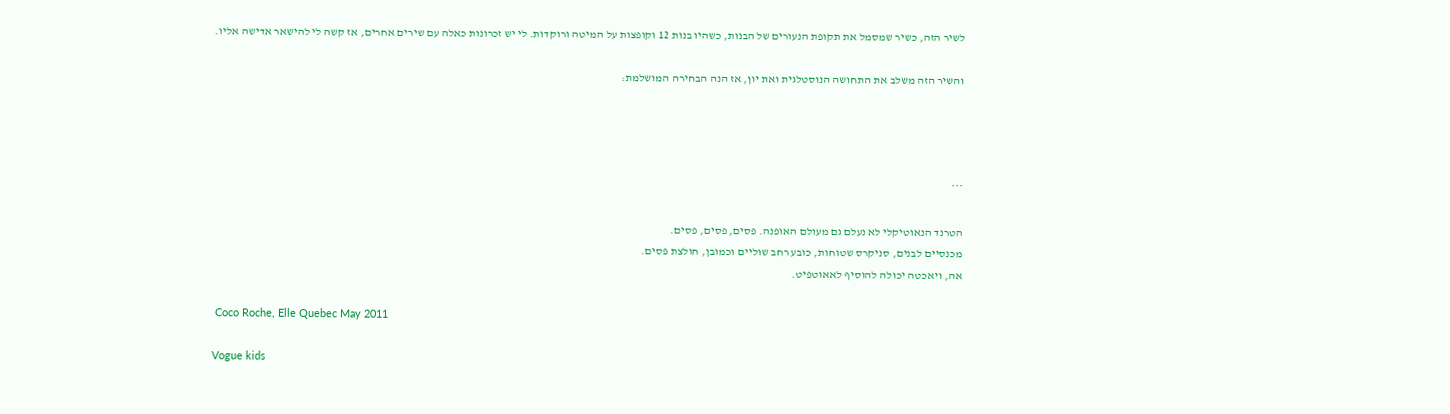לשיר הזה, כשיר שמסמל את תקופת הנעורים של הבנות, כשהיו בנות 12 וקופצות על המיטה ורוקדות. לי יש זכרונות כאלה עם שירים אחרים, אז קשה לי להישאר אדישה אליו.

והשיר הזה משלב את התחושה הנוסטלגית ואת יון, אז הנה הבחירה המושלמת:




***

הטרנד הנאוטיקלי לא נעלם גם מעולם האופנה. פסים, פסים, פסים.
מכנסיים לבנים, סניקרס שטוחות, כובע רחב שוליים וכמובן, חולצת פסים.
אה, ויאכטה יכולה להוסיף לאאוטפיט.

 Coco Roche, Elle Quebec May 2011

Vogue kids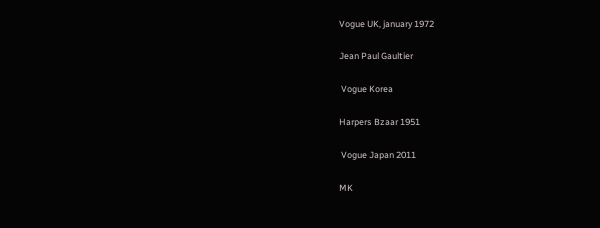Vogue UK, january 1972

Jean Paul Gaultier

 Vogue Korea

Harpers Bzaar 1951

 Vogue Japan 2011

MK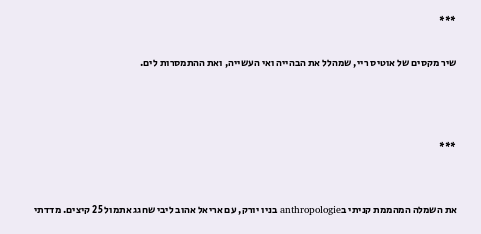***

שיר מקסים של אוטיס ריי, שמהלל את הבהייה ואי העשייה, ואת ההתמסרות לים.



***


את השמלה המהממת קניתי בanthropologie בניו יורק, עם אריאל אהוב ליבי שחגג אתמול 25 קיצים. מדדתי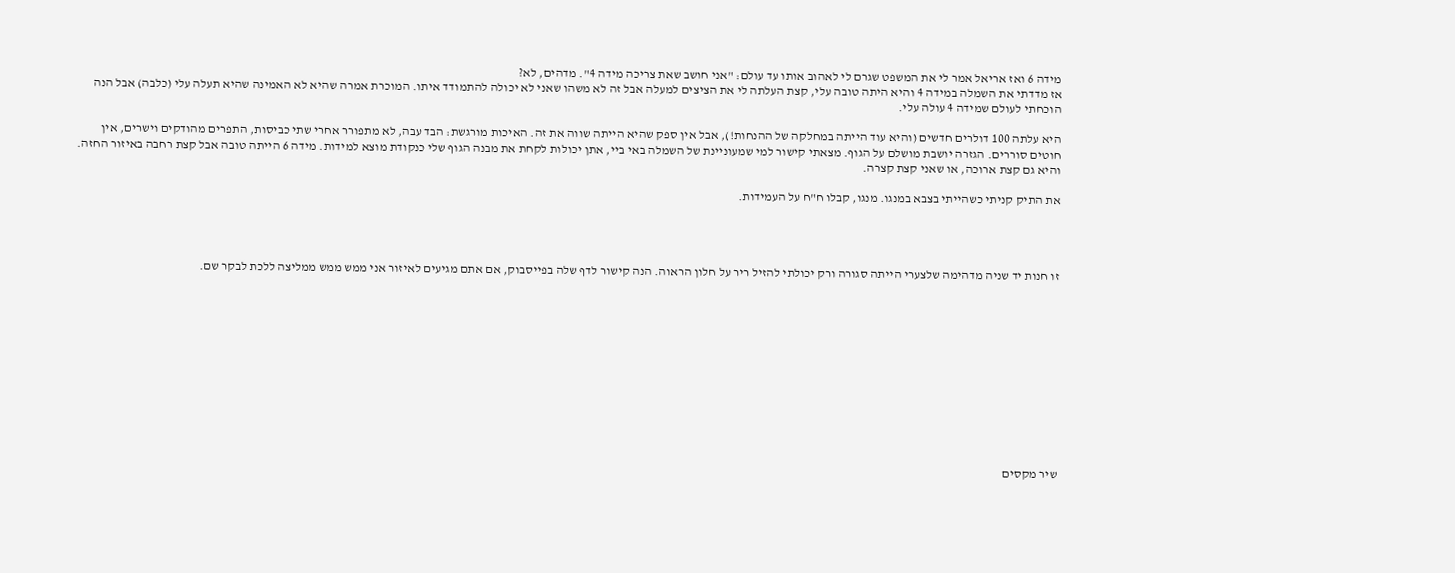מידה 6 ואז אריאל אמר לי את המשפט שגרם לי לאהוב אותו עד עולם: "אני חושב שאת צריכה מידה 4". מדהים, לא?
אז מדדתי את השמלה במידה 4 והיא היתה טובה עלי, קצת העלתה לי את הציצים למעלה אבל זה לא משהו שאני לא יכולה להתמודד איתו. המוכרת אמרה שהיא לא האמינה שהיא תעלה עלי (כלבה) אבל הנה הוכחתי לעולם שמידה 4 עולה עלי.

היא עלתה 100 דולרים חדשים (והיא עוד הייתה במחלקה של ההנחות!), אבל אין ספק שהיא הייתה שווה את זה. האיכות מורגשת: הבד עבה, לא מתפורר אחרי שתי כביסות, התפרים מהודקים וישרים, אין חוטים סוררים. הגזרה יושבת מושלם על הגוף. מצאתי קישור למי שמעוניינת של השמלה באי ביי, אתן יכולות לקחת את מבנה הגוף שלי כנקודת מוצא למידות. מידה 6 הייתה טובה אבל קצת רחבה באיזור החזה. והיא גם קצת ארוכה, או שאני קצת קצרה.

את התיק קניתי כשהייתי בצבא במנגו. מנגו, קבלו ח"ח על העמידות.




זו חנות יד שניה מדהימה שלצערי הייתה סגורה ורק יכולתי להזיל ריר על חלון הראוה. הנה קישור לדף שלה בפייסבוק, אם אתם מגיעים לאיזור אני ממש ממש ממליצה ללכת לבקר שם.












שיר מקסים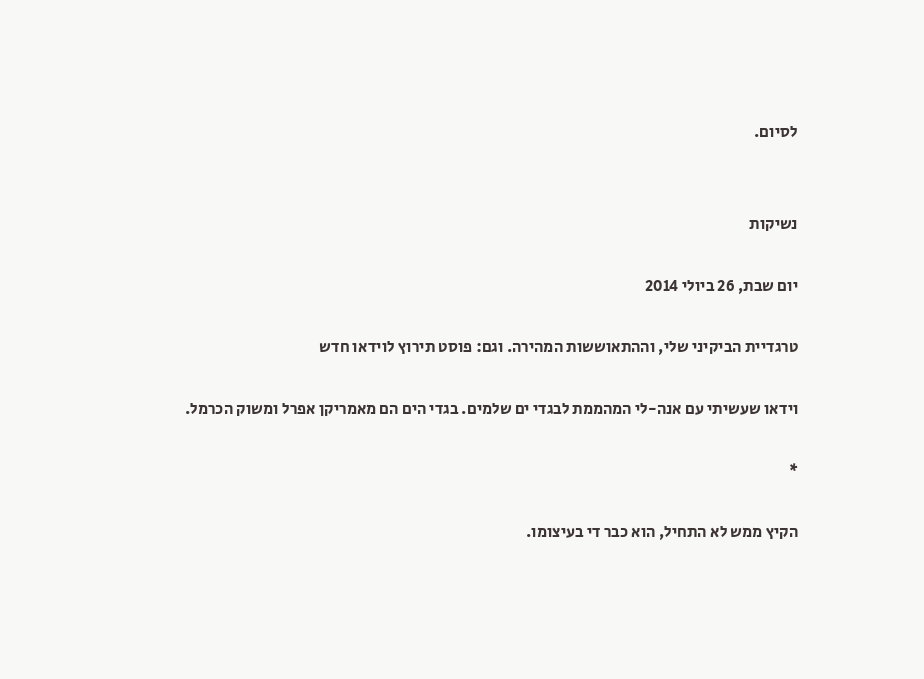לסיום.


נשיקות

יום שבת, 26 ביולי 2014

טרגדיית הביקיני שלי, וההתאוששות המהירה. וגם: פוסט תירוץ לוידאו חדש

וידאו שעשיתי עם אנה-לי המהממת לבגדי ים שלמים. בגדי הים הם מאמריקן אפרל ומשוק הכרמל.

*

הקיץ ממש לא התחיל, הוא כבר די בעיצומו.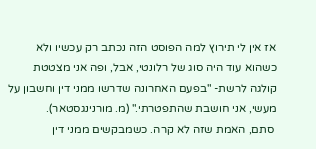אז אין לי תירוץ למה הפוסט הזה נכתב רק עכשיו ולא כשהוא עוד היה סוג של רלונטי, אבל, ופה אני מצטטת קולגה לרשת- "בפעם האחרונה שדרשו ממני דין וחשבון על מעשי, אני חושבת שהתפטרתי." (מ. מורנינגסטאר).
 סתם, האמת שזה לא קרה. כשמבקשים ממני דין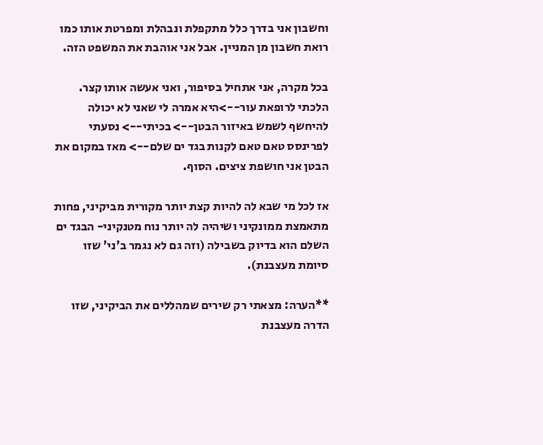וחשבון אני בדרך כלל מתקפלת ונבהלת ומפרטת אותו כמו רואת חשבון מן המניין. אבל אני אוהבת את המשפט הזה.

בכל מקרה, אני אתחיל בסיפור, ואני אעשה אותו קצר.
הלכתי לרופאת עור-->היא אמרה לי שאני לא יכולה להיחשף לשמש באיזור הבטן--> בכיתי--> נסעתי לפרינסס טאם טאם לקנות בגד ים שלם--> מאז במקום את הבטן אני חושפת ציצים. הסוף.

אז לכל מי שבא לה להיות קצת יותר מקורית מביקיני, פחות מתאמצת ממונקיני ושיהיה לה יותר נוח מטנקיני- הבגד ים השלם הוא בדיוק בשבילה (וזה גם לא נגמר ב'ני' שזו סיומת מעצבנת).

**הערה: מצאתי רק שירים שמהללים את הביקיני, שזו הדרה מעצבנת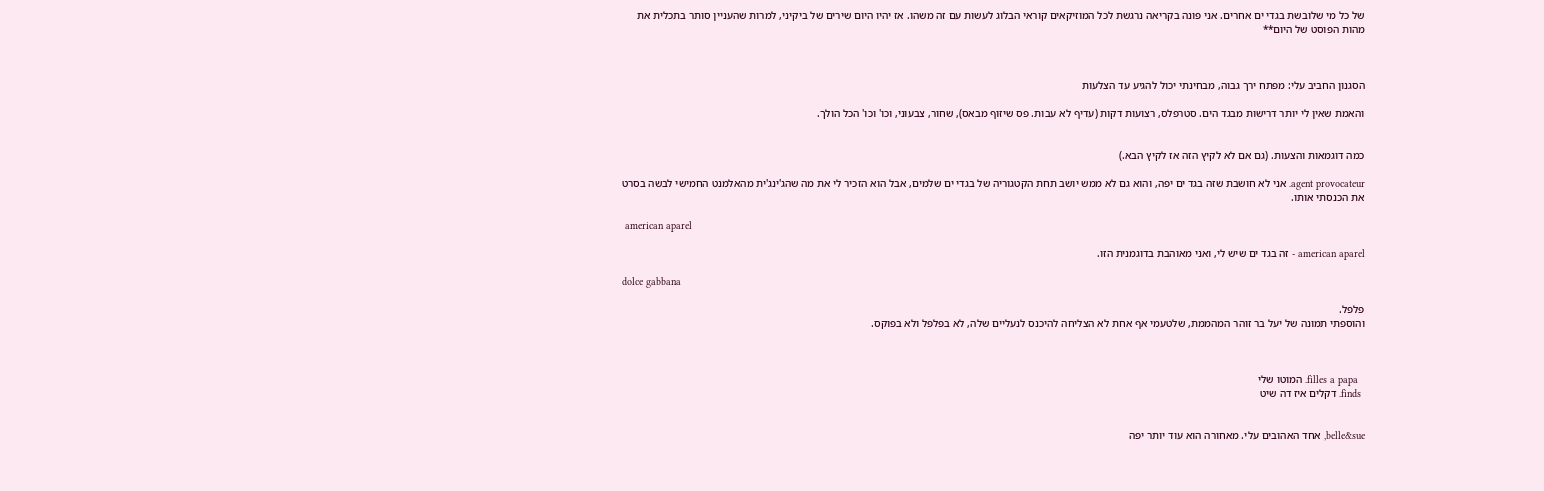של כל מי שלובשת בגדי ים אחרים. אני פונה בקריאה נרגשת לכל המוזיקאים קוראי הבלוג לעשות עם זה משהו. אז יהיו היום שירים של ביקיני, למרות שהעניין סותר בתכלית את מהות הפוסט של היום**



הסגנון החביב עלי: מפתח ירך גבוה, מבחינתי יכול להגיע עד הצלעות

והאמת שאין לי יותר דרישות מבגד הים. סטרפלס, רצועות דקות (עדיף לא עבות. פס שיזוף מבאס), שחור, צבעוני, וכו' וכו' הכל הולך.


כמה דוגמאות והצעות. (גם אם לא לקיץ הזה אז לקיץ הבא.)

agent provocateur. אני לא חושבת שזה בגד ים יפה, והוא גם לא ממש יושב תחת הקטגוריה של בגדי ים שלמים, אבל הוא הזכיר לי את מה שהג'ינג'ית מהאלמנט החמישי לבשה בסרט את הכנסתי אותו.

 american aparel

american aparel - זה בגד ים שיש לי, ואני מאוהבת בדוגמנית הזו.

dolce gabbana

פלפל.
והוספתי תמונה של יעל בר זוהר המהממת, שלטעמי אף אחת לא הצליחה להיכנס לנעליים שלה, לא בפלפל ולא בפוקס.



  filles a papa. המוטו שלי
 finds. דקלים איז דה שיט


belle&sue, אחד האהובים עלי. מאחורה הוא עוד יותר יפה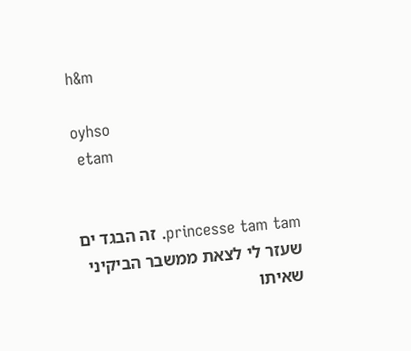h&m

oyhso
 etam


princesse tam tam. זה הבגד ים שעזר לי לצאת ממשבר הביקיני שאיתו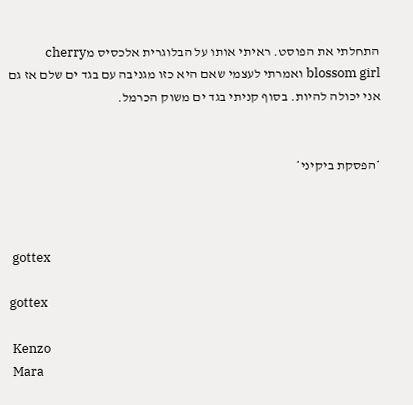התחלתי את הפוסט. ראיתי אותו על הבלוגרית אלכסיס מcherry blossom girl ואמרתי לעצמי שאם היא כזו מגניבה עם בגד ים שלם אז גם אני יכולה להיות. בסוף קניתי בגד ים משוק הכרמל.


*הפסקת ביקיני*



 gottex

gottex

 Kenzo
 Mara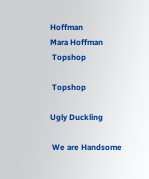Hoffman
Mara Hoffman
 Topshop

 Topshop

Ugly Duckling

 We are Handsome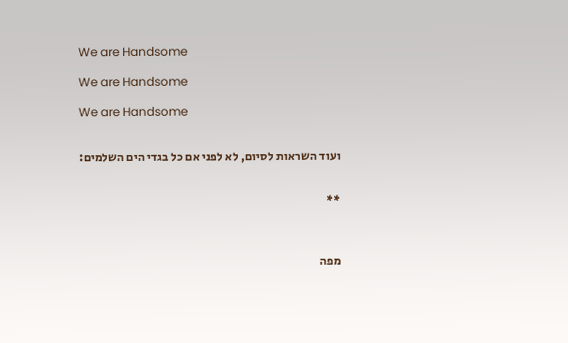We are Handsome

We are Handsome

We are Handsome


ועוד השראות לסיום, לא לפני אם כל בגדי הים השלמים:


**



מפה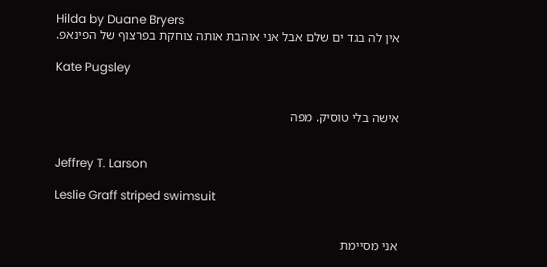Hilda by Duane Bryers
אין לה בגד ים שלם אבל אני אוהבת אותה צוחקת בפרצוף של הפינאפ.

Kate Pugsley


אישה בלי טוסיק. מפה


Jeffrey T. Larson

Leslie Graff striped swimsuit


אני מסיימת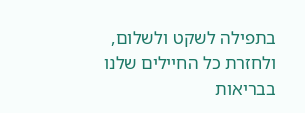בתפילה לשקט ולשלום, ולחזרת כל החיילים שלנו בבריאות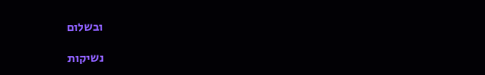ובשלום

נשיקות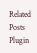Related Posts Plugin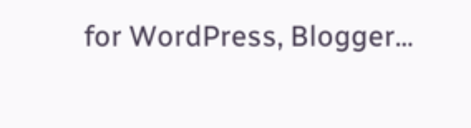for WordPress, Blogger...